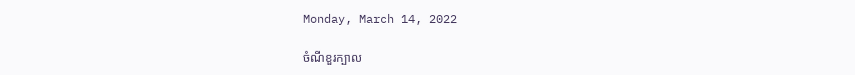Monday, March 14, 2022

ចំណីខួរក្បាល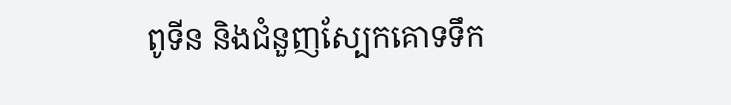ពូទីន និងជំនួញស្បែកគោទទឹក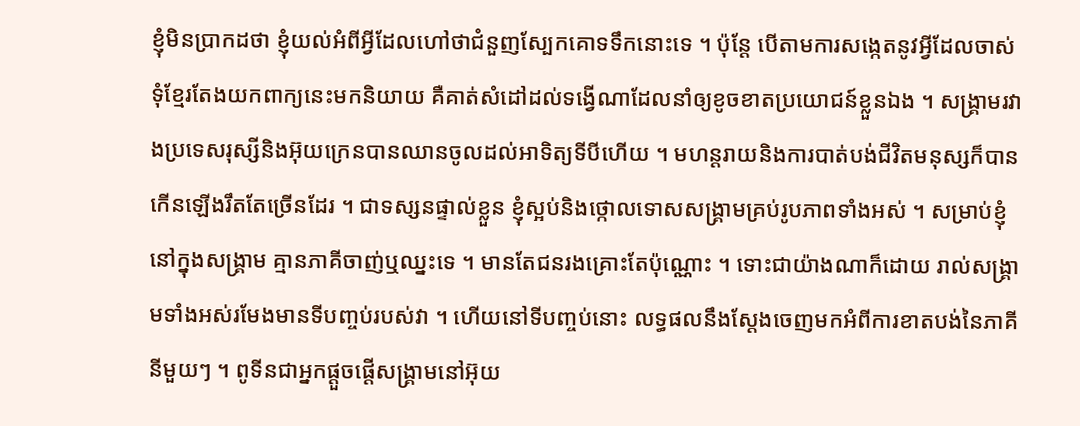ខ្ញុំមិនប្រាកដថា ខ្ញុំយល់អំពីអ្វីដែលហៅថាជំនួញស្បែកគោទទឹកនោះទេ ។ ប៉ុន្តែ បើតាមការសង្កេតនូវអ្វីដែលចាស់ទុំខ្មែរតែងយកពាក្យនេះមកនិយាយ គឺគាត់សំដៅដល់ទង្វើណាដែលនាំឲ្យខូចខាតប្រយោជន៍ខ្លួនឯង ។ សង្គ្រាមរវាងប្រទេសរុស្សីនិងអ៊ុយក្រេនបានឈានចូលដល់អាទិត្យទីបីហើយ ។ មហន្តរាយនិងការបាត់បង់ជីវិតមនុស្សក៏បានកើនឡើងរឹតតែច្រើនដែរ ។ ជាទស្សនផ្ទាល់ខ្លួន ខ្ញុំស្អប់និងថ្កោលទោសសង្គ្រាមគ្រប់រូបភាពទាំងអស់ ។ សម្រាប់ខ្ញុំ នៅក្នុងសង្គ្រាម គ្មានភាគីចាញ់ឬឈ្នះទេ ។ មានតែជនរងគ្រោះតែប៉ុណ្ណោះ ។ ទោះជាយ៉ាងណាក៏ដោយ រាល់សង្គ្រាមទាំងអស់រមែងមានទីបញ្ចប់របស់វា ។ ហើយនៅទីបញ្ចប់នោះ លទ្ធផលនឹងស្តែងចេញមកអំពីការខាតបង់នៃភាគីនីមួយៗ ។ ពូទីនជាអ្នកផ្តួចផ្តើសង្គ្រាមនៅអ៊ុយ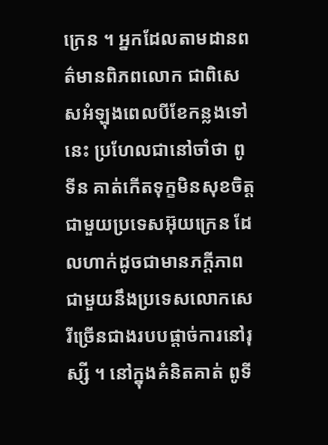ក្រេន ។ អ្នកដែលតាមដានពត៌មានពិភពលោក ជាពិសេសអំឡុងពេលបីខែកន្លងទៅនេះ ប្រហែលជានៅចាំថា ពូទីន គាត់កើតទុក្ខមិនសុខចិត្តជាមួយប្រទេសអ៊ុយក្រេន ដែលហាក់ដូចជាមានភក្តីភាពជាមួយនឹងប្រទេសលោកសេរីច្រើនជាងរបបផ្តាច់ការនៅរុស្សី ។ នៅក្នុងគំនិតគាត់ ពូទី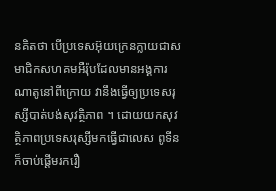នគិតថា បើប្រទេសអ៊ុយក្រេនក្លាយជាសមាជិកសហគមអឺរ៉ុបដែលមានអង្គការណាតូនៅពីក្រោយ វានឹងធ្វើឲ្យប្រទេសរុស្សីបាត់បង់សុវត្ថិភាព ។ ដោយយកសុវត្ថិភាពប្រទេសរុស្សីមកធ្វើជាលេស ពូទីនក៏ចាប់ផ្តើមរករឿ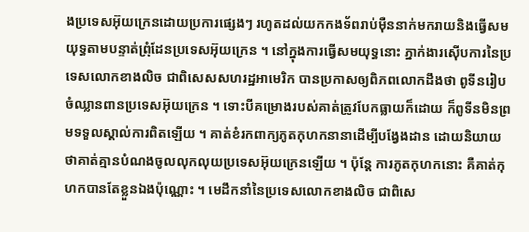ងប្រទេសអ៊ុយក្រេនដោយប្រការផ្សេងៗ រហូតដល់យកកងទ័ពរាប់មុឺននាក់មករាយនិងធ្វើសមយុទ្ធតាមបន្ទាត់ព្រុំដែនប្រទេសអ៊ុយក្រេន ។ នៅក្នុងការធ្វើសមយុទ្ធនោះ ភ្នាក់ងារស៊ើបការនៃប្រទេសលោកខាងលិច ជាពិសេសសហរដ្ឋអាមេរិក បានប្រកាសឲ្យពិភពលោកដឹងថា ពូទីនរៀបចំឈ្លានពានប្រទេសអ៊ុយក្រេន ។ ទោះបីគម្រោងរបស់គាត់ត្រូវបែកធ្លាយក៏ដោយ ក៏ពូទីនមិនព្រមទទួលស្គាល់ការពិតឡើយ ។ គាត់ខំរកពាក្យភូតកុហកនានាដើម្បីបង្វែងដាន ដោយនិយាយថាគាត់គ្មានបំណងចូលលុកលុយប្រទេសអ៊ុយក្រេនឡើយ ។ ប៉ុន្តែ ការភូតកុហកនោះ គឺគាត់កុហកបានតែខ្លួនឯងប៉ុណ្ណោះ ។ មេដឹកនាំនៃប្រទេសលោកខាងលិច ជាពិសេ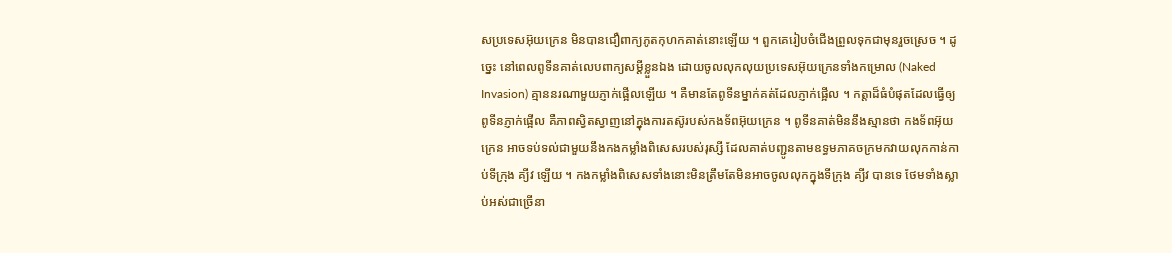សប្រទេសអ៊ុយក្រេន មិនបានជឿពាក្យភូតកុហកគាត់នោះឡើយ ។ ពួកគេរៀបចំជើងព្រួលទុកជាមុនរួចស្រេច ។ ដូច្នេះ នៅពេលពូទីនគាត់លេបពាក្យសម្តីខ្លួនឯង ដោយចូលលុកលុយប្រទេសអ៊ុយក្រេនទាំងកម្រោល (Naked Invasion) គ្មាននរណាមួយភ្ញាក់ផ្អើលឡើយ ។ គឺមានតែពូទីនម្នាក់គត់ដែលភ្ញាក់ផ្អើល ។ កត្តាដ៏ធំបំផុតដែលធ្វើឲ្យពូទីនភ្ញាក់ផ្អើល គឺភាពស្វិតស្វាញនៅក្នុងការតស៊ូរបស់កងទ័ពអ៊ុយក្រេន ។ ពូទីនគាត់មិននឹងស្មានថា កងទ័ពអ៊ុយក្រេន អាចទប់ទល់ជាមួយនឹងកងកម្លាំងពិសេសរបស់រុស្សី ដែលគាត់បញ្ជូនតាមឧទ្ធមភាគចក្រមកវាយលុកកាន់កាប់ទីក្រុង គ្យីវ ឡើយ ។ កងកម្លាំងពិសេសទាំងនោះមិនត្រឹមតែមិនអាចចូលលុកក្នុងទីក្រុង គ្យីវ បានទេ ថែមទាំងស្លាប់អស់ជាច្រើនា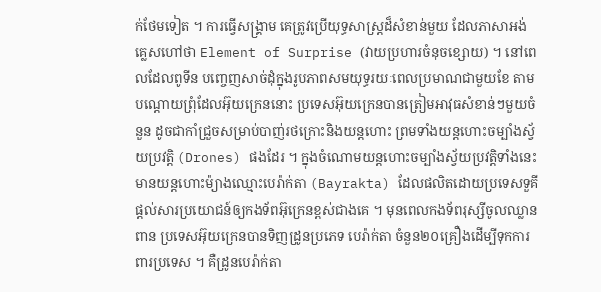ក់ថែមទៀត ។ ការធ្វើសង្គ្រាម គេត្រូវប្រើយុទ្ធសាស្ត្រដ៏សំខាន់មួយ ដែលភាសាអង់គ្លេសហៅថា Element of Surprise (វាយប្រហារចំនុចខ្សោយ) ។ នៅពេលដែលពូទីន បញ្ចេញសាច់ដុំក្នុងរូបភាពសមយុទ្ធរយៈពេលប្រមាណជាមួយខែ តាមបណ្តោយព្រុំដែលអ៊ុយក្រេននោះ ប្រទេសអ៊ុយក្រេនបានត្រៀមអាវុធសំខាន់ៗមួយចំនួន ដូចជាកាំជ្រួចសម្រាប់បាញ់រថក្រោះនិងយន្តហោះ ព្រមទាំងយន្តហោះចម្បាំងស្វ័យប្រវត្តិ (Drones) ផងដែរ ។ ក្នុងចំណោមយន្តហោះចម្បាំងស្វ័យប្រវត្តិទាំងនេះ មានយន្តហោះម៉្យាងឈ្មោះបេរ៉ាក់តា (Bayrakta) ដែលផលិតដោយប្រទេសទួគី ផ្តល់សារប្រយោជន៍ឲ្យកងទ័ពអ៊ុក្រេនខ្ពស់ជាងគេ ។ មុនពេលកងទ័ពរុស្សីចូលឈ្លានពាន ប្រទេសអ៊ុយក្រេនបានទិញដ្រូនប្រភេទ បេរ៉ាក់តា ចំនួន២០គ្រឿងដើម្បីទុកការពារប្រទេស ។ គឺដ្រូនបេរ៉ាក់តា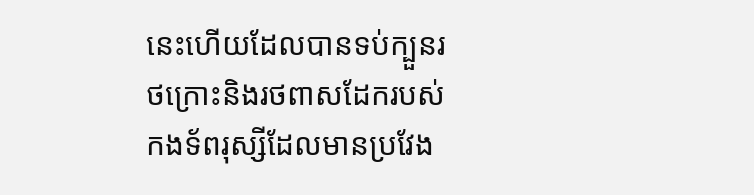នេះហើយដែលបានទប់ក្បួនរថក្រោះនិងរថពាសដែករបស់កងទ័ពរុស្សីដែលមានប្រវែង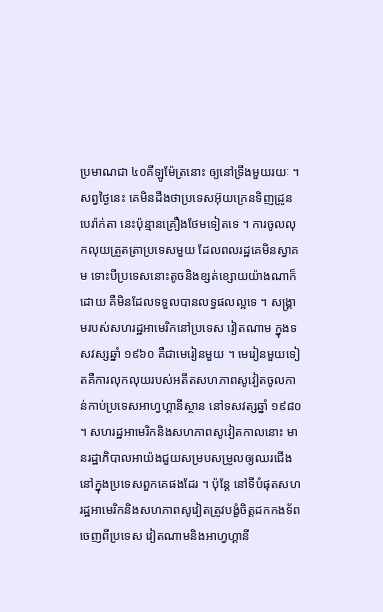ប្រមាណជា ៤០គីឡូម៉ែត្រនោះ ឲ្យនៅទ្រឹងមួយរយៈ ។ សព្វថ្ងៃនេះ គេមិនដឹងថាប្រទេសអ៊ុយក្រេនទិញដ្រូន បេរ៉ាក់តា នេះប៉ុន្មានគ្រឿងថែមទៀតទេ ។ ការចូលលុកលុយត្រួតត្រាប្រទេសមួយ ដែលពលរដ្ឋគេមិនស្វាគម ទោះបីប្រទេសនោះតូចនិងខ្សត់ខ្សោយយ៉ាងណាក៏ដោយ គឺមិនដែលទទួលបានលទ្ធផលល្អទេ ។ សង្គ្រាមរបស់សហរដ្ឋអាមេរិកនៅប្រទេស វៀតណាម ក្នុងទសវស្សឆ្នាំ ១៩៦០ គឺជាមេរៀនមួយ ។ មេរៀនមួយទៀតគឺការលុកលុយរបស់អតីតសហភាពសូវៀតចូលកាន់កាប់ប្រទេសអាហ្វហ្គានីស្ថាន នៅទសវត្សឆ្នាំ ១៩៨០ ។ សហរដ្ឋអាមេរិកនិងសហភាពសូវៀតកាលនោះ មានរដ្ឋាភិបាលអាយ៉ងជួយសម្របសម្រួលឲ្យឈរជើងនៅក្នុងប្រទេសពួកគេផងដែរ ។ ប៉ុន្តែ នៅទីបំផុតសហរដ្ឋអាមេរិកនិងសហភាពសូវៀតត្រូវបង្ខំចិត្តដកកងទ័ពចេញពីប្រទេស វៀតណាមនិងអាហ្វហ្គានី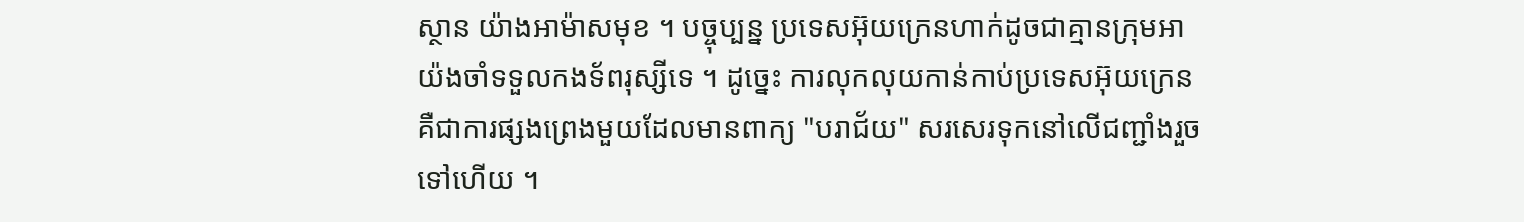ស្ថាន យ៉ាងអាម៉ាសមុខ ។ បច្ចុប្បន្ន ប្រទេសអ៊ុយក្រេនហាក់ដូចជាគ្មានក្រុមអាយ៉ងចាំទទួលកងទ័ពរុស្សីទេ ។ ដូច្នេះ ការលុកលុយកាន់កាប់ប្រទេសអ៊ុយក្រេន គឺជាការផ្សងព្រេងមួយដែលមានពាក្យ "បរាជ័យ" សរសេរទុកនៅលើជញ្ជាំងរួចទៅហើយ ។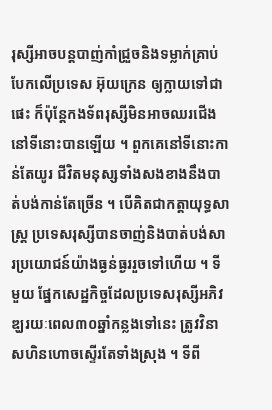រុស្សីអាចបន្តបាញ់កាំជ្រួចនិងទម្លាក់គ្រាប់បែកលើប្រទេស អ៊ុយក្រេន ឲ្យក្លាយទៅជាផេះ ក៏ប៉ុន្តែកងទ័ពរុស្សីមិនអាចឈរជើងនៅទីនោះបានឡើយ ។ ពួកគេនៅទីនោះកាន់តែយូរ ជីវិតមនុស្សទាំងសងខាងនឹងបាត់បង់កាន់តែច្រើន ។ បើគិតជាកត្តាយុទ្ធសាស្ត្រ ប្រទេសរុស្សីបានចាញ់និងបាត់បង់សារប្រយោជន៍យ៉ាងធ្ងន់ធ្ងររួចទៅហើយ ។ ទីមួយ ផ្នែកសេដ្ឋកិច្ចដែលប្រទេសរុស្សីអភិវឌ្ឃរយៈពេល៣០ឆ្នាំកន្លងទៅនេះ ត្រូវវិនាសហិនហោចស្ទើរតែទាំងស្រុង ។ ទីពី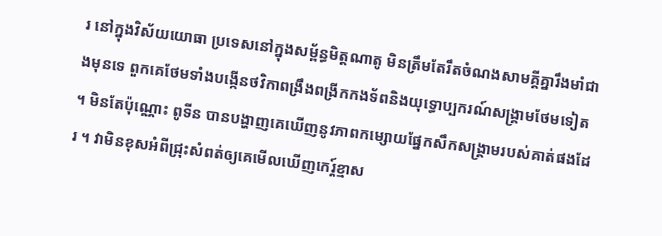រ នៅក្នុងវិស័យយោធា ប្រទេសនៅក្នុងសម្ព័ន្ធមិត្តណាតូ មិនត្រឹមតែរឹតចំណងសាមគ្គីគ្នារឹងមាំជាងមុនទេ ពួកគេថែមទាំងបង្កើនថវិកាពង្រឹងពង្រីកកងទ័ពនិងយុទ្ធោប្បករណ៍សង្គ្រាមថែមទៀត ។ មិនតែប៉ុណ្ណោះ ពូទីន បានបង្ហាញគេឃើញនូវភាពកម្សោយផ្នែកសឹកសង្គ្រាមរបស់គាត់ផងដែរ ។ វាមិនខុសអំពីជ្រុះសំពត់ឲ្យគេមើលឃើញកេរ្ត៍ខ្មាស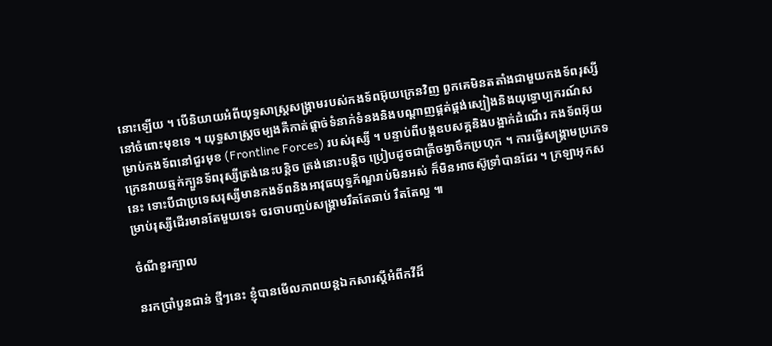នោះឡើយ ។ បើនិយាយអំពីយុទ្ធសាស្ត្រសង្គ្រាមរបស់កងទ័ពអ៊ុយក្រេនវិញ ពួកគេមិនតតាំងជាមួយកងទ័ពរុស្សីនៅចំពោះមុខទេ ។ យុទ្ធសាស្ត្រចម្បងគឺកាត់ផ្តាច់ទំនាក់ទំនងនិងបណ្តាញផ្គត់ផ្គង់ស្បៀងនិងយុទ្ធោប្បករណ៍សម្រាប់កងទ័ពនៅជួរមុខ (Frontline Forces) របស់រុស្សី ។ បន្ទាប់ពីបង្កឧបសគ្គនិងបង្អាក់ដំណើរ កងទ័ពអ៊ុយក្រេនវាយឆ្មក់ក្បួនទ័ពរុស្សីត្រង់នេះបន្តិច ត្រង់នោះបន្តិច ប្រៀបដូចជាត្រីចង្វាចឹកប្រហុក ។ ការធ្វើសង្គ្រាមប្រភេទនេះ ទោះបីជាប្រទេសរុស្សីមានកងទ័ពនិងអាវុធយុទ្ធភ័ណ្ឌរាប់មិនអស់ ក៏មិនអាចស៊ូទ្រាំបានដែរ ។ ក្រឡាអុកសម្រាប់រុស្សីដើរមានតែមួយទេ៖ ចរចាបញ្ចប់សង្គ្រាមរឹតតែឆាប់ រឹតតែល្អ ៕

ចំណីខួរក្បាល

នរកប្រាំបួនជាន់ ថ្មីៗនេះ ខ្ញុំបានមើលភាពយន្តឯកសារស្តីអំពីកវីដ៏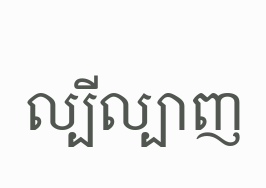ល្បីល្បាញ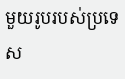មួយរូបរបស់ប្រទេស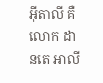អ៊ីតាលី គឺលោក ដានតេ អាលី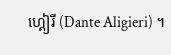ហ្គៀរី (Dante Aligieri) ។